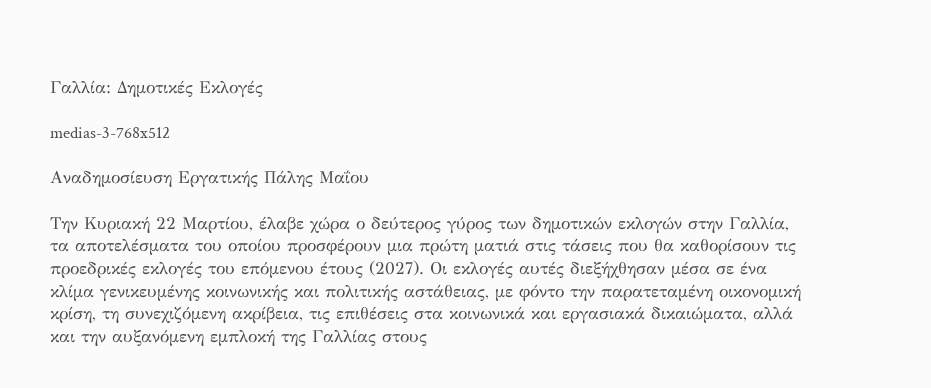Γαλλία: Δημοτικές Εκλογές

medias-3-768x512

Αναδημοσίευση Εργατικής Πάλης Μαΐου

Την Κυριακή 22 Μαρτίου, έλαβε χώρα ο δεύτερος γύρος των δημοτικών εκλογών στην Γαλλία, τα αποτελέσματα του οποίου προσφέρουν μια πρώτη ματιά στις τάσεις που θα καθορίσουν τις προεδρικές εκλογές του επόμενου έτους (2027). Οι εκλογές αυτές διεξήχθησαν μέσα σε ένα κλίμα γενικευμένης κοινωνικής και πολιτικής αστάθειας, με φόντο την παρατεταμένη οικονομική κρίση, τη συνεχιζόμενη ακρίβεια, τις επιθέσεις στα κοινωνικά και εργασιακά δικαιώματα, αλλά και την αυξανόμενη εμπλοκή της Γαλλίας στους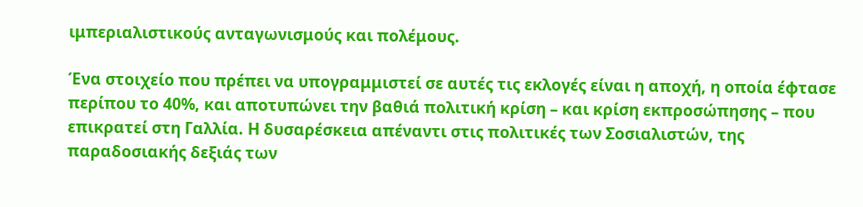ιμπεριαλιστικούς ανταγωνισμούς και πολέμους.

Ένα στοιχείο που πρέπει να υπογραμμιστεί σε αυτές τις εκλογές είναι η αποχή, η οποία έφτασε περίπου το 40%, και αποτυπώνει την βαθιά πολιτική κρίση – και κρίση εκπροσώπησης – που επικρατεί στη Γαλλία. Η δυσαρέσκεια απέναντι στις πολιτικές των Σοσιαλιστών, της παραδοσιακής δεξιάς των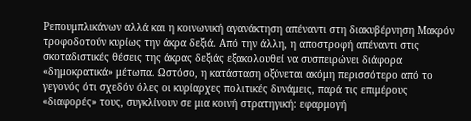Ρεπουμπλικάνων αλλά και η κοινωνική αγανάκτηση απέναντι στη διακυβέρνηση Μακρόν τροφοδοτούν κυρίως την άκρα δεξιά. Από την άλλη, η αποστροφή απέναντι στις σκοταδιστικές θέσεις της άκρας δεξιάς εξακολουθεί να συσπειρώνει διάφορα «δημοκρατικά» μέτωπα. Ωστόσο, η κατάσταση οξύνεται ακόμη περισσότερο από το γεγονός ότι σχεδόν όλες οι κυρίαρχες πολιτικές δυνάμεις, παρά τις επιμέρους «διαφορές» τους, συγκλίνουν σε μια κοινή στρατηγική: εφαρμογή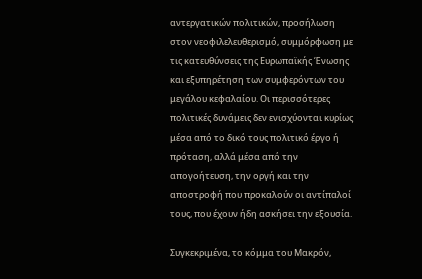αντεργατικών πολιτικών, προσήλωση στον νεοφιλελευθερισμό, συμμόρφωση με τις κατευθύνσεις της Ευρωπαϊκής Ένωσης και εξυπηρέτηση των συμφερόντων του μεγάλου κεφαλαίου. Οι περισσότερες πολιτικές δυνάμεις δεν ενισχύονται κυρίως μέσα από το δικό τους πολιτικό έργο ή πρόταση, αλλά μέσα από την απογοήτευση, την οργή και την αποστροφή που προκαλούν οι αντίπαλοί τους, που έχουν ήδη ασκήσει την εξουσία.

Συγκεκριμένα, το κόμμα του Μακρόν,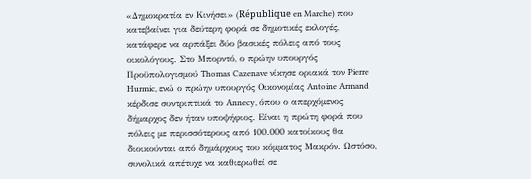«Δημοκρατία εν Κινήσει» (République en Marche) που κατεβαίνει για δεύτερη φορά σε δημοτικές εκλογές, κατάφερε να αρπάξει δύο βασικές πόλεις από τους οικολόγους. Στο Μπορντό, ο πρώην υπουργός Προϋπολογισμού Thomas Cazenave νίκησε οριακά τον Pierre Hurmic, ενώ ο πρώην υπουργός Οικονομίας Antoine Armand κέρδισε συντριπτικά το Annecy, όπου ο απερχόμενος δήμαρχος δεν ήταν υποψήφιος. Είναι η πρώτη φορά που πόλεις με περισσότερους από 100.000 κατοίκους θα διοικούνται από δημάρχους του κόμματος Μακρόν. Ωστόσο, συνολικά απέτυχε να καθιερωθεί σε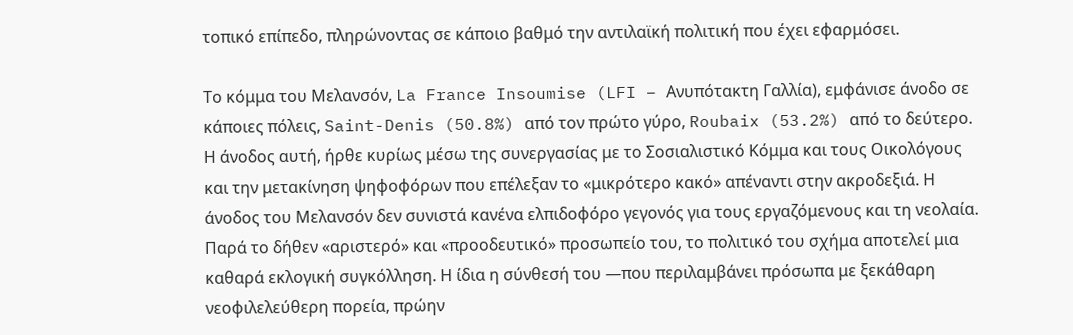τοπικό επίπεδο, πληρώνοντας σε κάποιο βαθμό την αντιλαϊκή πολιτική που έχει εφαρμόσει.

Το κόμμα του Μελανσόν, La France Insoumise (LFI – Ανυπότακτη Γαλλία), εμφάνισε άνοδο σε κάποιες πόλεις, Saint-Denis (50.8%) από τον πρώτο γύρο, Roubaix (53.2%) από το δεύτερο. Η άνοδος αυτή, ήρθε κυρίως μέσω της συνεργασίας με το Σοσιαλιστικό Κόμμα και τους Οικολόγους και την μετακίνηση ψηφοφόρων που επέλεξαν το «μικρότερο κακό» απέναντι στην ακροδεξιά. Η άνοδος του Μελανσόν δεν συνιστά κανένα ελπιδοφόρο γεγονός για τους εργαζόμενους και τη νεολαία. Παρά το δήθεν «αριστερό» και «προοδευτικό» προσωπείο του, το πολιτικό του σχήμα αποτελεί μια καθαρά εκλογική συγκόλληση. Η ίδια η σύνθεσή του —που περιλαμβάνει πρόσωπα με ξεκάθαρη νεοφιλελεύθερη πορεία, πρώην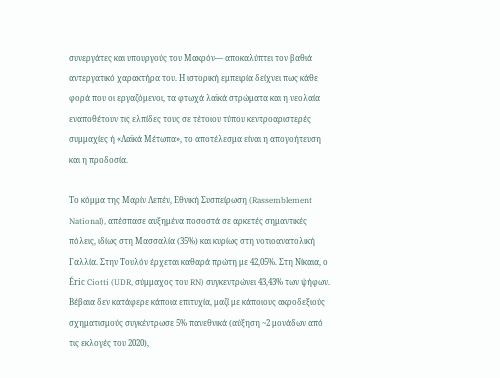συνεργάτες και υπουργούς του Μακρόν— αποκαλύπτει τον βαθιά αντεργατικό χαρακτήρα του. Η ιστορική εμπειρία δείχνει πως κάθε φορά που οι εργαζόμενοι, τα φτωχά λαϊκά στρώματα και η νεολαία εναποθέτουν τις ελπίδες τους σε τέτοιου τύπου κεντροαριστερές συμμαχίες ή «Λαϊκά Μέτωπα», το αποτέλεσμα είναι η απογοήτευση και η προδοσία.

Το κόμμα της Μαρίν Λεπέν, Εθνική Συσπείρωση (Rassemblement National), απέσπασε αυξημένα ποσοστά σε αρκετές σημαντικές πόλεις, ιδίως στη Μασσαλία (35%) και κυρίως στη νοτιοανατολική Γαλλία. Στην Τουλόν έρχεται καθαρά πρώτη με 42,05%. Στη Νίκαια, ο Éric Ciotti (UDR, σύμμαχος του RN) συγκεντρώνει 43,43% των ψήφων. Βέβαια δεν κατάφερε κάποια επιτυχία, μαζί με κάποιους ακροδεξιούς σχηματισμούς συγκέντρωσε 5% πανεθνικά (αύξηση ~2 μονάδων από τις εκλογές του 2020),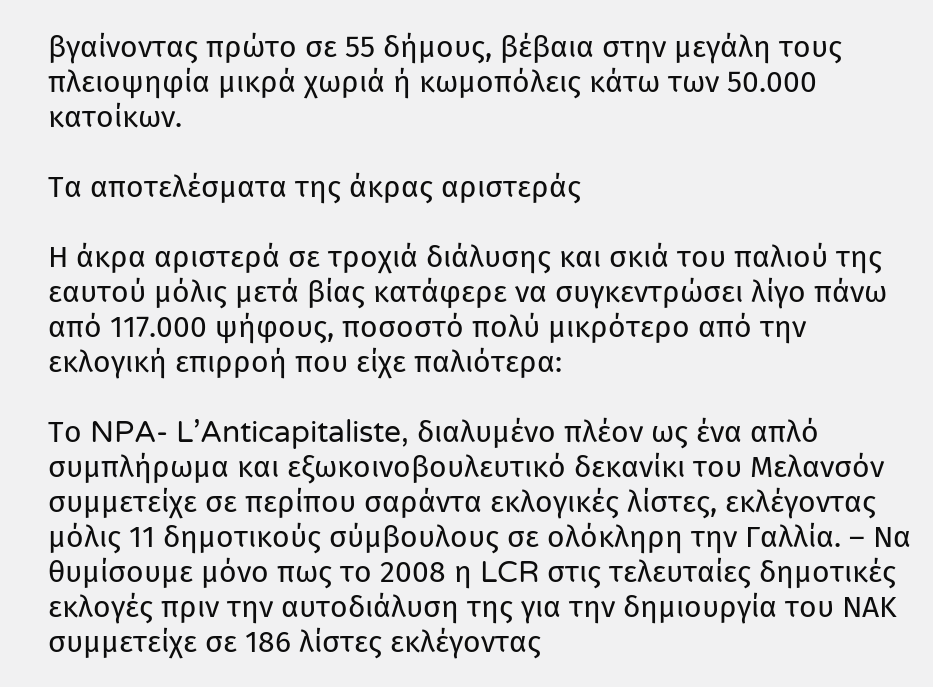βγαίνοντας πρώτο σε 55 δήμους, βέβαια στην μεγάλη τους πλειοψηφία μικρά χωριά ή κωμοπόλεις κάτω των 50.000 κατοίκων.

Τα αποτελέσματα της άκρας αριστεράς

Η άκρα αριστερά σε τροχιά διάλυσης και σκιά του παλιού της εαυτού μόλις μετά βίας κατάφερε να συγκεντρώσει λίγο πάνω από 117.000 ψήφους, ποσοστό πολύ μικρότερο από την εκλογική επιρροή που είχε παλιότερα:

Το NPA- L’Anticapitaliste, διαλυμένο πλέον ως ένα απλό συμπλήρωμα και εξωκοινοβουλευτικό δεκανίκι του Μελανσόν συμμετείχε σε περίπου σαράντα εκλογικές λίστες, εκλέγοντας μόλις 11 δημοτικούς σύμβουλους σε ολόκληρη την Γαλλία. – Να θυμίσουμε μόνο πως το 2008 η LCR στις τελευταίες δημοτικές εκλογές πριν την αυτοδιάλυση της για την δημιουργία του ΝΑΚ συμμετείχε σε 186 λίστες εκλέγοντας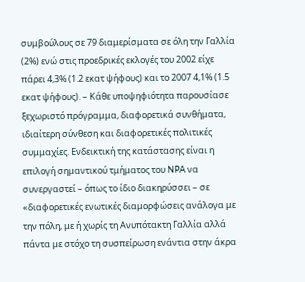συμβούλους σε 79 διαμερίσματα σε όλη την Γαλλία (2%) ενώ στις προεδρικές εκλογές του 2002 είχε πάρει 4,3% (1.2 εκατ ψήφους) και το 2007 4,1% (1.5 εκατ ψήφους). – Κάθε υποψηφιότητα παρουσίασε ξεχωριστό πρόγραμμα, διαφορετικά συνθήματα, ιδιαίτερη σύνθεση και διαφορετικές πολιτικές συμμαχίες. Ενδεικτική της κατάστασης είναι η επιλογή σημαντικού τμήματος του NPA να συνεργαστεί – όπως το ίδιο διακηρύσσει – σε «διαφορετικές ενωτικές διαμορφώσεις ανάλογα με την πόλη, με ή χωρίς τη Ανυπότακτη Γαλλία αλλά πάντα με στόχο τη συσπείρωση ενάντια στην άκρα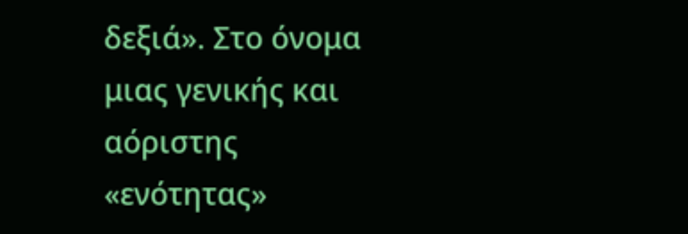δεξιά». Στο όνομα μιας γενικής και αόριστης «ενότητας»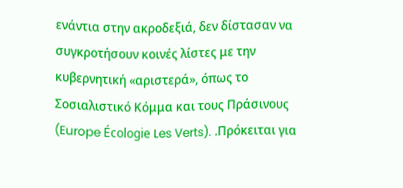ενάντια στην ακροδεξιά, δεν δίστασαν να συγκροτήσουν κοινές λίστες με την κυβερνητική «αριστερά», όπως το Σοσιαλιστικό Κόμμα και τους Πράσινους (Europe Écologie Les Verts). .Πρόκειται για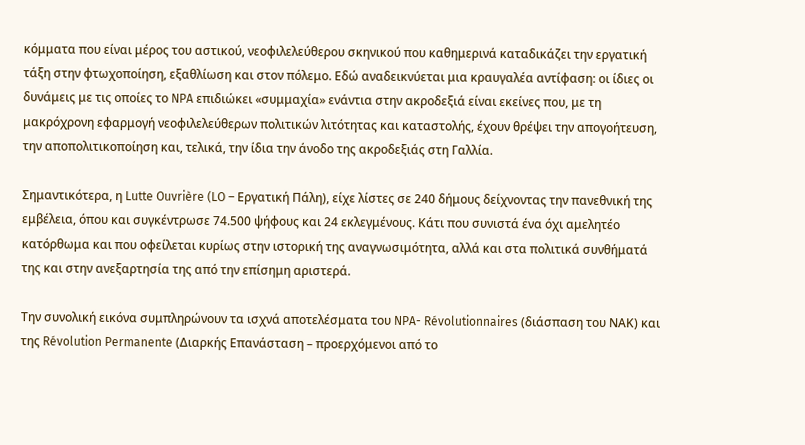κόμματα που είναι μέρος του αστικού, νεοφιλελεύθερου σκηνικού που καθημερινά καταδικάζει την εργατική τάξη στην φτωχοποίηση, εξαθλίωση και στον πόλεμο. Εδώ αναδεικνύεται μια κραυγαλέα αντίφαση: οι ίδιες οι δυνάμεις με τις οποίες το NPA επιδιώκει «συμμαχία» ενάντια στην ακροδεξιά είναι εκείνες που, με τη μακρόχρονη εφαρμογή νεοφιλελεύθερων πολιτικών λιτότητας και καταστολής, έχουν θρέψει την απογοήτευση, την αποπολιτικοποίηση και, τελικά, την ίδια την άνοδο της ακροδεξιάς στη Γαλλία.

Σημαντικότερα, η Lutte Ouvrière (LO – Εργατική Πάλη), είχε λίστες σε 240 δήμους δείχνοντας την πανεθνική της εμβέλεια, όπου και συγκέντρωσε 74.500 ψήφους και 24 εκλεγμένους. Κάτι που συνιστά ένα όχι αμελητέο κατόρθωμα και που οφείλεται κυρίως στην ιστορική της αναγνωσιμότητα, αλλά και στα πολιτικά συνθήματά της και στην ανεξαρτησία της από την επίσημη αριστερά.

Την συνολική εικόνα συμπληρώνουν τα ισχνά αποτελέσματα του NPA- Révolutionnaires (διάσπαση του ΝΑΚ) και της Révolution Permanente (Διαρκής Επανάσταση – προερχόμενοι από το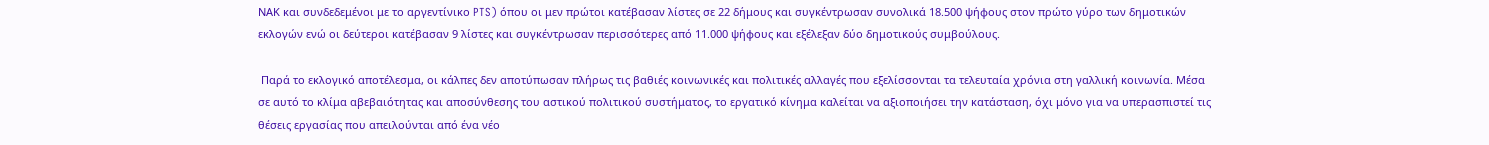ΝΑΚ και συνδεδεμένοι με το αργεντίνικο PTS) όπου οι μεν πρώτοι κατέβασαν λίστες σε 22 δήμους και συγκέντρωσαν συνολικά 18.500 ψήφους στον πρώτο γύρο των δημοτικών εκλογών ενώ οι δεύτεροι κατέβασαν 9 λίστες και συγκέντρωσαν περισσότερες από 11.000 ψήφους και εξέλεξαν δύο δημοτικούς συμβούλους.

 Παρά το εκλογικό αποτέλεσμα, οι κάλπες δεν αποτύπωσαν πλήρως τις βαθιές κοινωνικές και πολιτικές αλλαγές που εξελίσσονται τα τελευταία χρόνια στη γαλλική κοινωνία. Μέσα σε αυτό το κλίμα αβεβαιότητας και αποσύνθεσης του αστικού πολιτικού συστήματος, το εργατικό κίνημα καλείται να αξιοποιήσει την κατάσταση, όχι μόνο για να υπερασπιστεί τις θέσεις εργασίας που απειλούνται από ένα νέο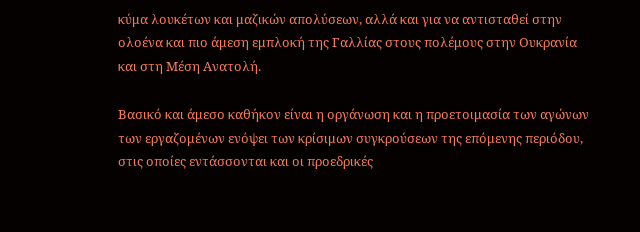κύμα λουκέτων και μαζικών απολύσεων, αλλά και για να αντισταθεί στην ολοένα και πιο άμεση εμπλοκή της Γαλλίας στους πολέμους στην Ουκρανία και στη Μέση Ανατολή.

Βασικό και άμεσο καθήκον είναι η οργάνωση και η προετοιμασία των αγώνων των εργαζομένων ενόψει των κρίσιμων συγκρούσεων της επόμενης περιόδου, στις οποίες εντάσσονται και οι προεδρικές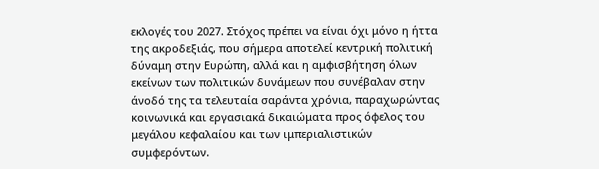εκλογές του 2027. Στόχος πρέπει να είναι όχι μόνο η ήττα της ακροδεξιάς, που σήμερα αποτελεί κεντρική πολιτική δύναμη στην Ευρώπη, αλλά και η αμφισβήτηση όλων εκείνων των πολιτικών δυνάμεων που συνέβαλαν στην άνοδό της τα τελευταία σαράντα χρόνια, παραχωρώντας κοινωνικά και εργασιακά δικαιώματα προς όφελος του μεγάλου κεφαλαίου και των ιμπεριαλιστικών συμφερόντων.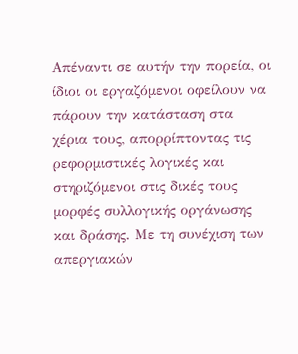Απέναντι σε αυτήν την πορεία, οι ίδιοι οι εργαζόμενοι οφείλουν να πάρουν την κατάσταση στα χέρια τους, απορρίπτοντας τις ρεφορμιστικές λογικές και στηριζόμενοι στις δικές τους μορφές συλλογικής οργάνωσης και δράσης. Με τη συνέχιση των απεργιακών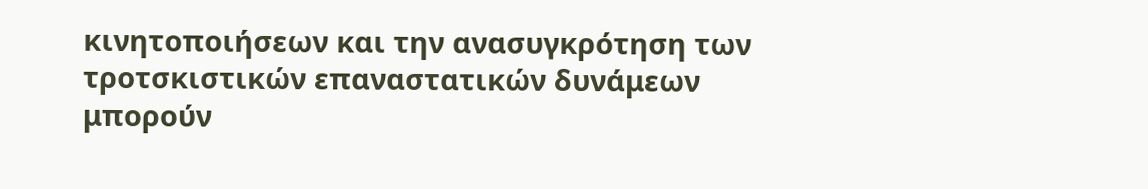κινητοποιήσεων και την ανασυγκρότηση των τροτσκιστικών επαναστατικών δυνάμεων μπορούν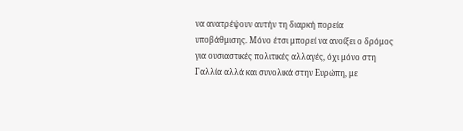να ανατρέψουν αυτήν τη διαρκή πορεία υποβάθμισης. Μόνο έτσι μπορεί να ανοίξει ο δρόμος για ουσιαστικές πολιτικές αλλαγές, όχι μόνο στη Γαλλία αλλά και συνολικά στην Ευρώπη, με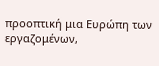προοπτική μια Ευρώπη των εργαζομένων,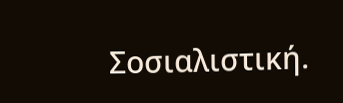Σοσιαλιστική.